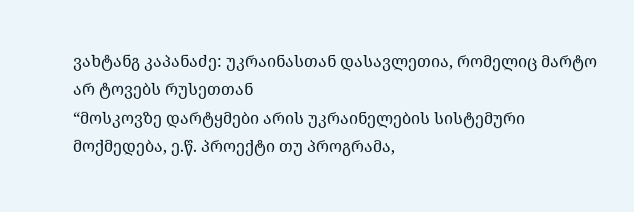ვახტანგ კაპანაძე: უკრაინასთან დასავლეთია, რომელიც მარტო არ ტოვებს რუსეთთან
“მოსკოვზე დარტყმები არის უკრაინელების სისტემური მოქმედება, ე.წ. პროექტი თუ პროგრამა,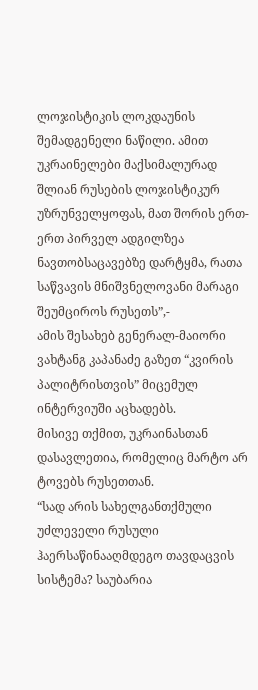ლოჯისტიკის ლოკდაუნის შემადგენელი ნაწილი. ამით უკრაინელები მაქსიმალურად შლიან რუსების ლოჯისტიკურ უზრუნველყოფას, მათ შორის ერთ-ერთ პირველ ადგილზეა ნავთობსაცავებზე დარტყმა, რათა საწვავის მნიშვნელოვანი მარაგი შეუმციროს რუსეთს”,-
ამის შესახებ გენერალ-მაიორი ვახტანგ კაპანაძე გაზეთ “კვირის პალიტრისთვის” მიცემულ ინტერვიუში აცხადებს.
მისივე თქმით, უკრაინასთან დასავლეთია, რომელიც მარტო არ ტოვებს რუსეთთან.
“სად არის სახელგანთქმული უძლეველი რუსული ჰაერსაწინააღმდეგო თავდაცვის სისტემა? საუბარია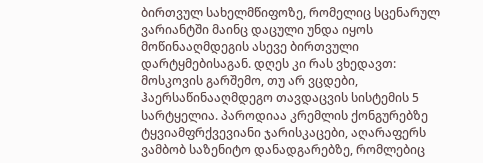ბირთვულ სახელმწიფოზე, რომელიც სცენარულ ვარიანტში მაინც დაცული უნდა იყოს მოწინააღმდეგის ასევე ბირთვული დარტყმებისაგან. დღეს კი რას ვხედავთ: მოსკოვის გარშემო, თუ არ ვცდები, ჰაერსაწინააღმდეგო თავდაცვის სისტემის 5 სარტყელია. პაროდიაა კრემლის ქონგურებზე ტყვიამფრქვევიანი ჯარისკაცები, აღარაფერს ვამბობ საზენიტო დანადგარებზე, რომლებიც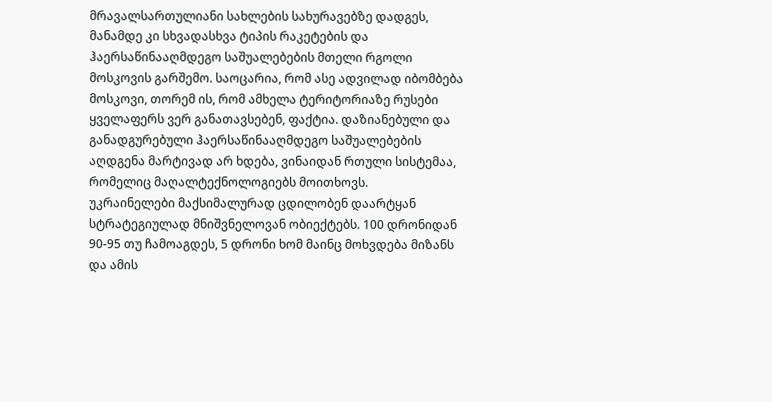მრავალსართულიანი სახლების სახურავებზე დადგეს, მანამდე კი სხვადასხვა ტიპის რაკეტების და ჰაერსაწინააღმდეგო საშუალებების მთელი რგოლი მოსკოვის გარშემო. საოცარია, რომ ასე ადვილად იბომბება მოსკოვი, თორემ ის, რომ ამხელა ტერიტორიაზე რუსები ყველაფერს ვერ განათავსებენ, ფაქტია. დაზიანებული და განადგურებული ჰაერსაწინააღმდეგო საშუალებების აღდგენა მარტივად არ ხდება, ვინაიდან რთული სისტემაა, რომელიც მაღალტექნოლოგიებს მოითხოვს.
უკრაინელები მაქსიმალურად ცდილობენ დაარტყან სტრატეგიულად მნიშვნელოვან ობიექტებს. 100 დრონიდან 90-95 თუ ჩამოაგდეს, 5 დრონი ხომ მაინც მოხვდება მიზანს და ამის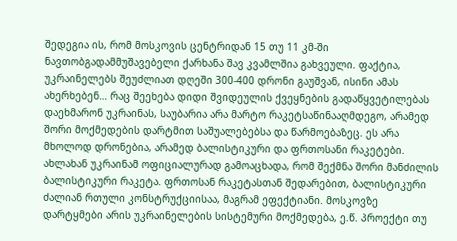შედეგია ის, რომ მოსკოვის ცენტრიდან 15 თუ 11 კმ-ში ნავთობგადამმუშავებელი ქარხანა შავ კვამლშია გახვეული. ფაქტია, უკრაინელებს შეუძლიათ დღეში 300-400 დრონი გაუშვან, ისინი ამას ახერხებენ… რაც შეეხება დიდი შვიდეულის ქვეყნების გადაწყვეტილებას დაეხმარონ უკრაინას, საუბარია არა მარტო რაკეტსაწინააღმდეგო, არამედ შორი მოქმედების დარტმით საშუალებებსა და წარმოებაზეც. ეს არა მხოლოდ დრონებია, არამედ ბალისტიკური და ფრთოსანი რაკეტები. ახლახან უკრაინამ ოფიციალურად გამოაცხადა, რომ შექმნა შორი მანძილის ბალისტიკური რაკეტა. ფრთოსან რაკეტასთან შედარებით, ბალისტიკური ძალიან რთული კონსტრუქციისაა, მაგრამ ეფექტიანი. მოსკოვზე დარტყმები არის უკრაინელების სისტემური მოქმედება, ე.წ. პროექტი თუ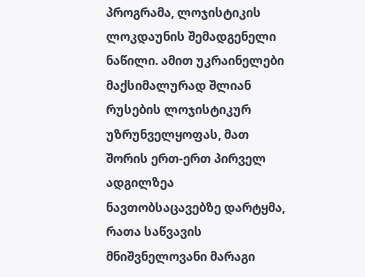პროგრამა, ლოჯისტიკის ლოკდაუნის შემადგენელი ნაწილი. ამით უკრაინელები მაქსიმალურად შლიან რუსების ლოჯისტიკურ უზრუნველყოფას, მათ შორის ერთ-ერთ პირველ ადგილზეა ნავთობსაცავებზე დარტყმა, რათა საწვავის მნიშვნელოვანი მარაგი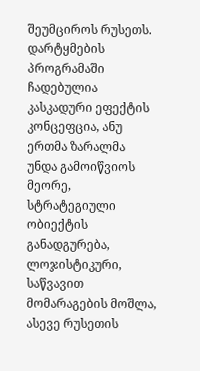შეუმციროს რუსეთს.
დარტყმების პროგრამაში ჩადებულია კასკადური ეფექტის კონცეფცია, ანუ ერთმა ზარალმა უნდა გამოიწვიოს მეორე, სტრატეგიული ობიექტის განადგურება, ლოჯისტიკური, საწვავით მომარაგების მოშლა, ასევე რუსეთის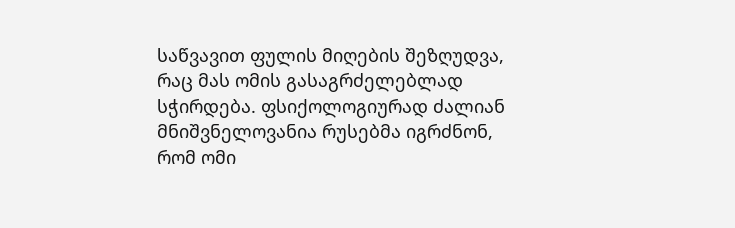საწვავით ფულის მიღების შეზღუდვა, რაც მას ომის გასაგრძელებლად სჭირდება. ფსიქოლოგიურად ძალიან მნიშვნელოვანია რუსებმა იგრძნონ, რომ ომი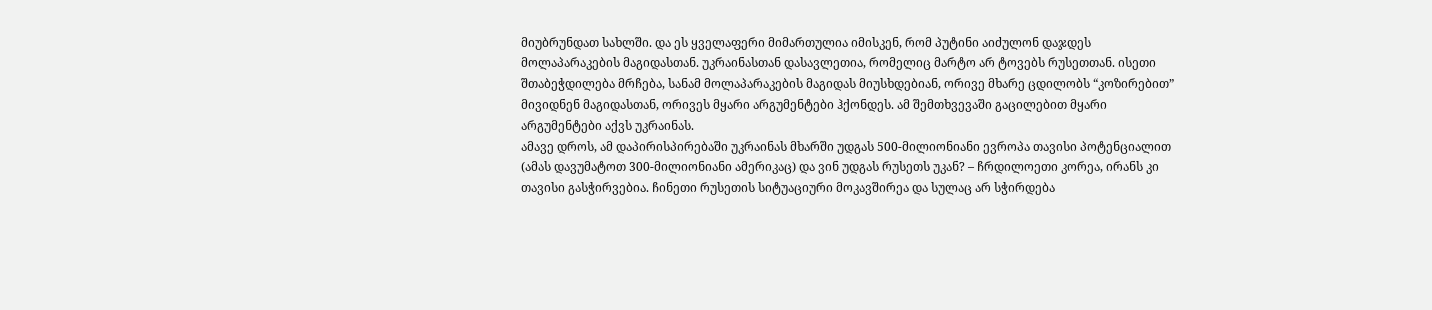მიუბრუნდათ სახლში. და ეს ყველაფერი მიმართულია იმისკენ, რომ პუტინი აიძულონ დაჯდეს მოლაპარაკების მაგიდასთან. უკრაინასთან დასავლეთია, რომელიც მარტო არ ტოვებს რუსეთთან. ისეთი შთაბეჭდილება მრჩება, სანამ მოლაპარაკების მაგიდას მიუსხდებიან, ორივე მხარე ცდილობს “კოზირებით” მივიდნენ მაგიდასთან, ორივეს მყარი არგუმენტები ჰქონდეს. ამ შემთხვევაში გაცილებით მყარი არგუმენტები აქვს უკრაინას.
ამავე დროს, ამ დაპირისპირებაში უკრაინას მხარში უდგას 500-მილიონიანი ევროპა თავისი პოტენციალით (ამას დავუმატოთ 300-მილიონიანი ამერიკაც) და ვინ უდგას რუსეთს უკან? – ჩრდილოეთი კორეა, ირანს კი თავისი გასჭირვებია. ჩინეთი რუსეთის სიტუაციური მოკავშირეა და სულაც არ სჭირდება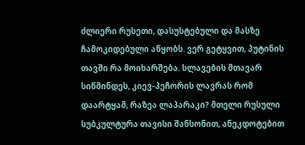ძლიერი რუსეთი, დასუსტებული და მასზე ჩამოკიდებული აწყობს. ვერ გეტყვით, პუტინის თავში რა მოიხარშება. სლავების მთავარ სიწმინდეს, კიევ-პეჩორის ლავრას რომ დაარტყამ, რაზეა ლაპარაკი? მთელი რუსული სუბკულტურა თავისი შანსონით, ანეკდოტებით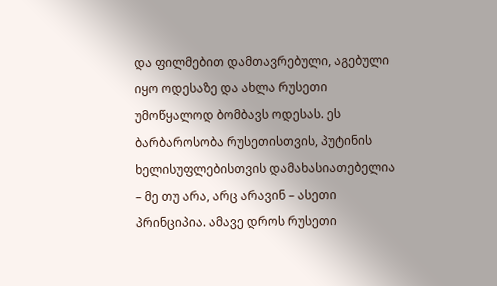და ფილმებით დამთავრებული, აგებული იყო ოდესაზე და ახლა რუსეთი უმოწყალოდ ბომბავს ოდესას. ეს ბარბაროსობა რუსეთისთვის, პუტინის ხელისუფლებისთვის დამახასიათებელია – მე თუ არა, არც არავინ – ასეთი პრინციპია. ამავე დროს რუსეთი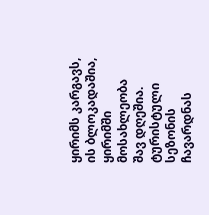ყირიმს კარგავს, ის ბლოკადაშია, ყირიმში მოსახლეობა შავ დღეშია. ტურისტული სეზონის ჩავარდნას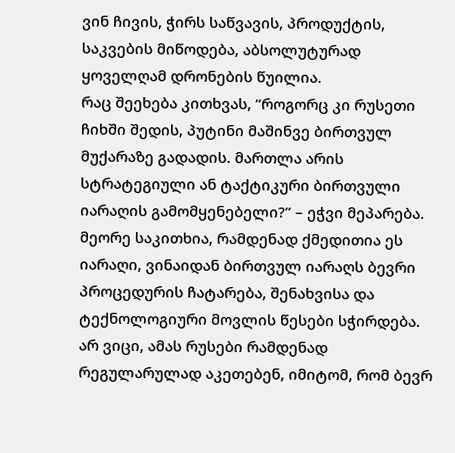ვინ ჩივის, ჭირს საწვავის, პროდუქტის, საკვების მიწოდება, აბსოლუტურად ყოველღამ დრონების წუილია.
რაც შეეხება კითხვას, “როგორც კი რუსეთი ჩიხში შედის, პუტინი მაშინვე ბირთვულ მუქარაზე გადადის. მართლა არის სტრატეგიული ან ტაქტიკური ბირთვული იარაღის გამომყენებელი?” – ეჭვი მეპარება. მეორე საკითხია, რამდენად ქმედითია ეს იარაღი, ვინაიდან ბირთვულ იარაღს ბევრი პროცედურის ჩატარება, შენახვისა და ტექნოლოგიური მოვლის წესები სჭირდება. არ ვიცი, ამას რუსები რამდენად რეგულარულად აკეთებენ, იმიტომ, რომ ბევრ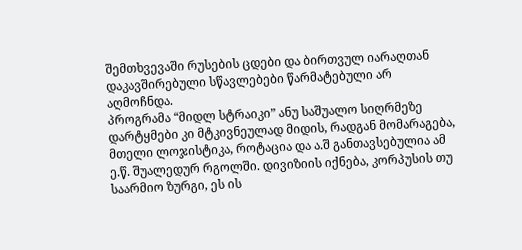შემთხვევაში რუსების ცდები და ბირთვულ იარაღთან დაკავშირებული სწავლებები წარმატებული არ აღმოჩნდა.
პროგრამა “მიდლ სტრაიკი” ანუ საშუალო სიღრმეზე დარტყმები კი მტკივნეულად მიდის, რადგან მომარაგება, მთელი ლოჯისტიკა, როტაცია და ა.შ განთავსებულია ამ ე.წ. შუალედურ რგოლში. დივიზიის იქნება, კორპუსის თუ საარმიო ზურგი, ეს ის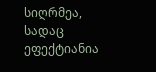სიღრმეა, სადაც ეფექტიანია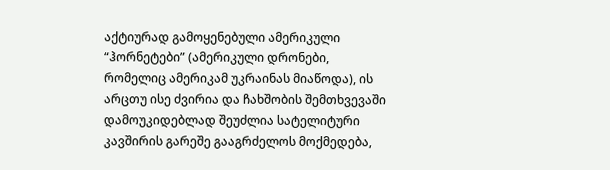აქტიურად გამოყენებული ამერიკული “ჰორნეტები” (ამერიკული დრონები, რომელიც ამერიკამ უკრაინას მიაწოდა), ის არცთუ ისე ძვირია და ჩახშობის შემთხვევაში დამოუკიდებლად შეუძლია სატელიტური კავშირის გარეშე გააგრძელოს მოქმედება,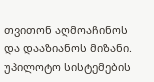თვითონ აღმოაჩინოს და დააზიანოს მიზანი. უპილოტო სისტემების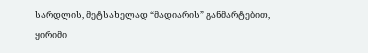სარდლის, მეტსახელად “მადიარის” განმარტებით, ყირიმი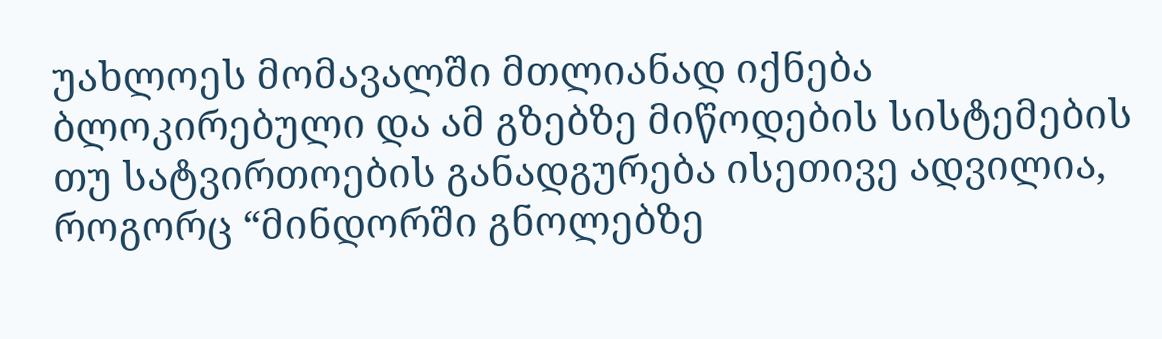უახლოეს მომავალში მთლიანად იქნება ბლოკირებული და ამ გზებზე მიწოდების სისტემების თუ სატვირთოების განადგურება ისეთივე ადვილია, როგორც “მინდორში გნოლებზე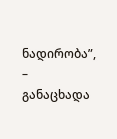ნადირობა”, – განაცხადა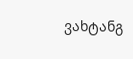ვახტანგ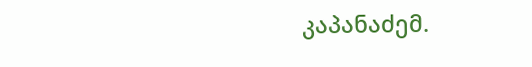კაპანაძემ.